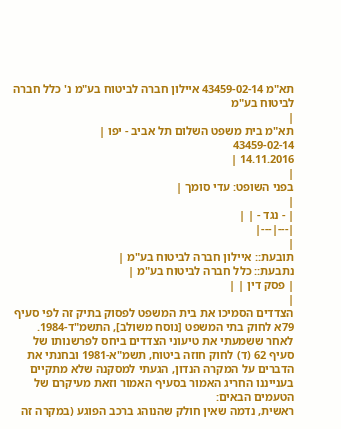תא"מ 43459-02-14 איילון חברה לביטוח בע"מ נ' כלל חברה לביטוח בע"מ
|
תא"מ בית משפט השלום תל אביב - יפו |
43459-02-14
14.11.2016 |
|
בפני השופט: עדי סומך |
|
| - נגד - | |
|---|---|
|
תובעת:: איילון חברה לביטוח בע"מ |
נתבעת:: כלל חברה לביטוח בע"מ |
| פסק דין | |
|
הצדדים הסמיכו את בית המשפט לפסוק בתיק זה לפי סעיף 79א לחוק בתי המשפט [נוסח משולב], התשמ"ד-1984.
לאחר ששמעתי את טיעוני הצדדים ביחס לפרשנותו של סעיף 62 (ד) לחוק חוזה ביטוח, תשמ"א-1981 ובחנתי את הדברים על המקרה הנדון, הגעתי למסקנה שלא מתקיים בענייננו החריג האמור בסעיף האמור וזאת מעיקרם של הטעמים הבאים:
ראשית, נדמה שאין חולק שהנוהג ברכב הפוגע (במקרה זה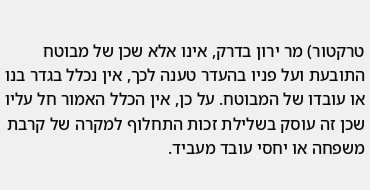טרקטור) מר ירון בדרק, אינו אלא שכן של מבוטח התובעת ועל פניו בהעדר טענה לכך, אין נכלל בגדר בנו או עובדו של המבוטח. על כן, אין הכלל האמור חל עליו שכן זה עוסק בשלילת זכות התחלוף למקרה של קרבת משפחה או יחסי עובד מעביד.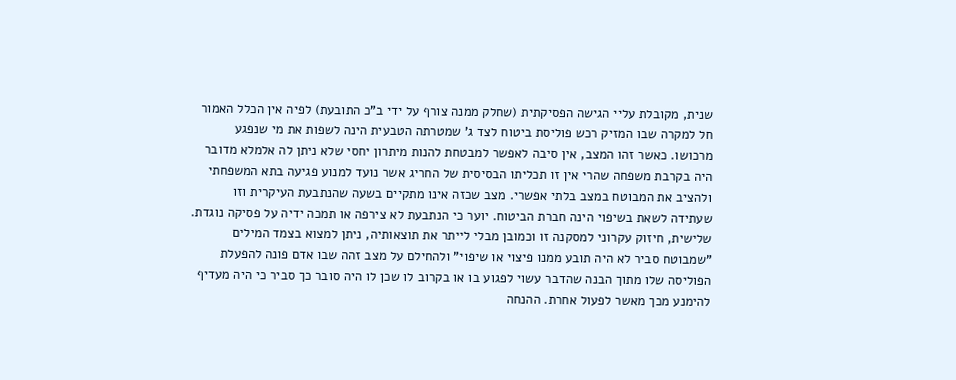שנית, מקובלת עליי הגישה הפסיקתית (שחלק ממנה צורף על ידי ב"כ התובעת) לפיה אין הכלל האמור חל למקרה שבו המזיק רכש פוליסת ביטוח לצד ג' שמטרתה הטבעית הינה לשפות את מי שנפגע מרכושו. כאשר זהו המצב, אין סיבה לאפשר למבטחת להנות מיתרון יחסי שלא ניתן לה אלמלא מדובר היה בקרבת משפחה שהרי אין זו תכליתו הבסיסית של החריג אשר נועד למנוע פגיעה בתא המשפחתי ולהציב את המבוטח במצב בלתי אפשרי. מצב שכזה אינו מתקיים בשעה שהנתבעת העיקרית וזו שעתידה לשאת בשיפוי הינה חברת הביטוח. יוער כי הנתבעת לא צירפה או תמכה ידיה על פסיקה נוגדת.
שלישית, חיזוק עקרוני למסקנה זו וכמובן מבלי לייתר את תוצאותיה, ניתן למצוא בצמד המילים "שמבוטח סביר לא היה תובע ממנו פיצוי או שיפוי" ולהחילם על מצב זהה שבו אדם פונה להפעלת הפוליסה שלו מתוך הבנה שהדבר עשוי לפגוע בו או בקרוב לו שכן לו היה סובר כך סביר כי היה מעדיף להימנע מכך מאשר לפעול אחרת. ההנחה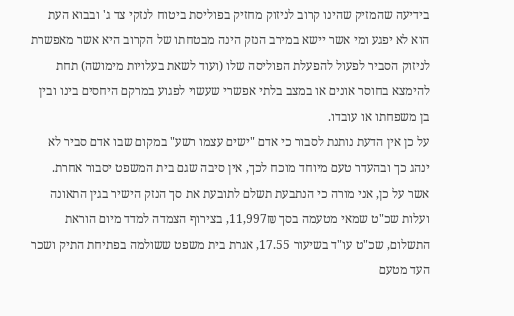בידיעה שהמזיק שהינו קרוב לניזוק מחזיק בפוליסת ביטוח לנזקי צד ג' ובבוא העת הוא לא יפגע ומי אשר יישא במירב הנזק הינה מבטחתו של הקרוב היא אשר מאפשרת לניזוק הסביר לפעול להפעלת הפוליסה שלו (ועוד לשאת בעלויות מימושה) תחת להימצא בחוסר אונים או במצב בלתי אפשרי שעשוי לפגוע במרקם היחסים בינו ובין בן משפחתו או עובדו.
על כן אין הדעת נותנת לסבור כי אדם "ישים עצמו רשע" במקום שבו אדם סביר לא ינהג כך ובהעדר טעם מיוחד מוכח לכך, אין סיבה שגם בית המשפט יסבור אחרת.
אשר על כן, אני מורה כי הנתבעת תשלם לתובעת את סך הנזק הישיר בגין התאונה ועלות שכ"ט שמאי מטעמה בסך 11,997₪, בצירוף הצמדה למדד מיום הוראת התשלום, שכ"ט עו"ד בשיעור 17.55, אגרת בית משפט ששולמה בפתיחת התיק ושכר העד מטעם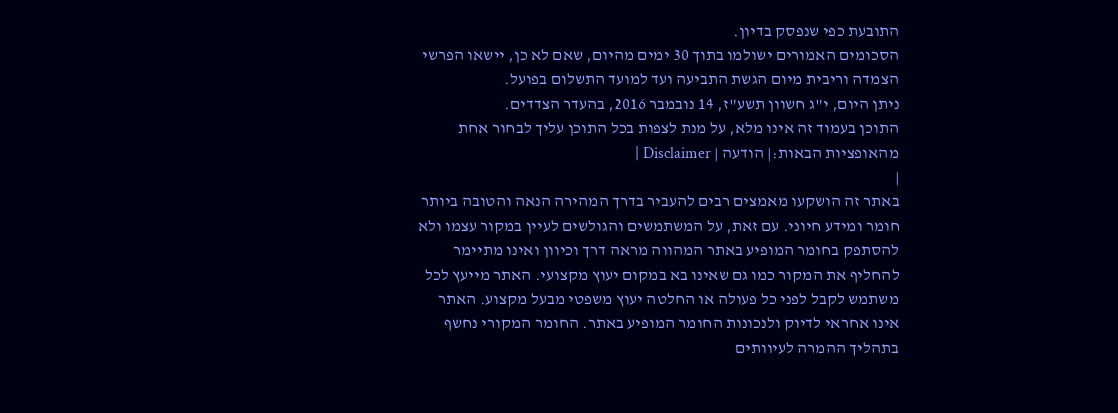התובעת כפי שנפסק בדיון.
הסכומים האמורים ישולמו בתוך 30 ימים מהיום, שאם לא כן, יישאו הפרשי הצמדה וריבית מיום הגשת התביעה ועד למועד התשלום בפועל.
ניתן היום, י"ג חשוון תשע"ז, 14 נובמבר 2016, בהעדר הצדדים.
התוכן בעמוד זה אינו מלא, על מנת לצפות בכל התוכן עליך לבחור אחת מהאופציות הבאות:| הודעה | Disclaimer |
|
באתר זה הושקעו מאמצים רבים להעביר בדרך המהירה הנאה והטובה ביותר חומר ומידע חיוני. עם זאת, על המשתמשים והגולשים לעיין במקור עצמו ולא להסתפק בחומר המופיע באתר המהווה מראה דרך וכיוון ואינו מתיימר להחליף את המקור כמו גם שאינו בא במקום יעוץ מקצועי. האתר מייעץ לכל משתמש לקבל לפני כל פעולה או החלטה יעוץ משפטי מבעל מקצוע. האתר אינו אחראי לדיוק ולנכונות החומר המופיע באתר. החומר המקורי נחשף בתהליך ההמרה לעיוותים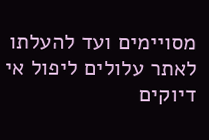מסויימים ועד להעלתו לאתר עלולים ליפול אי דיוקים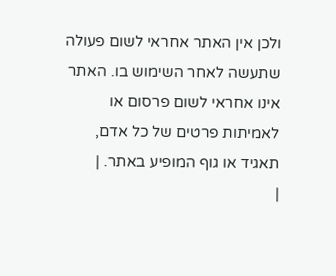ולכן אין האתר אחראי לשום פעולה שתעשה לאחר השימוש בו. האתר אינו אחראי לשום פרסום או לאמיתות פרטים של כל אדם, תאגיד או גוף המופיע באתר. |
|